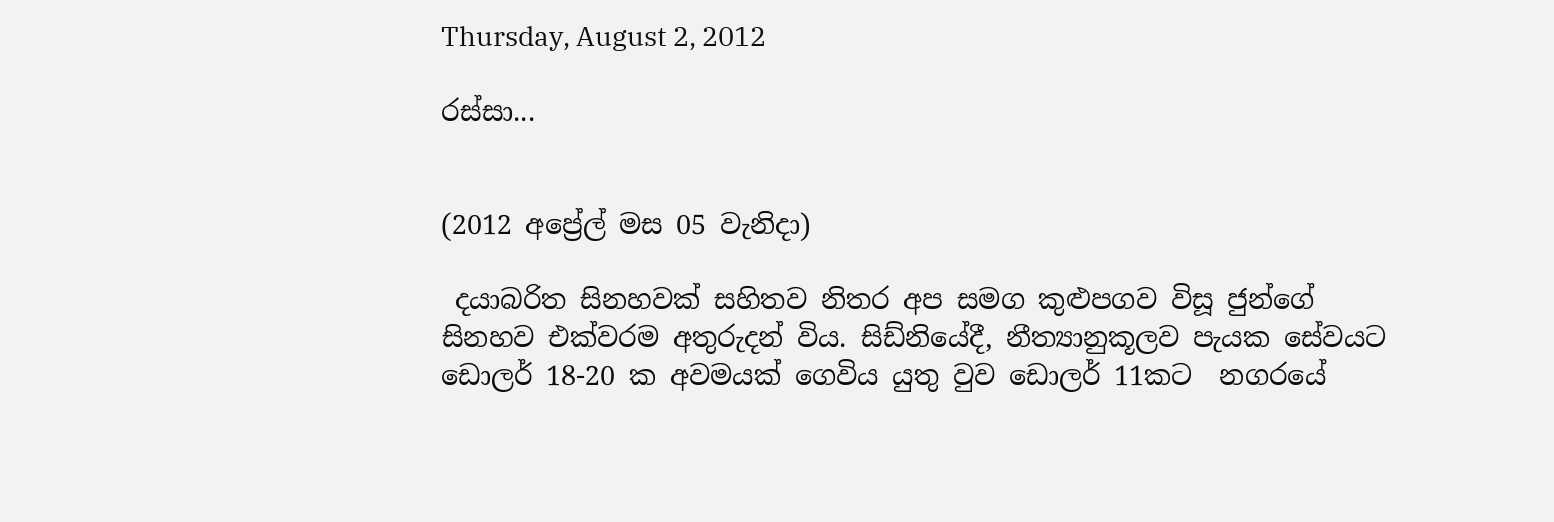Thursday, August 2, 2012

රස්සා...


(2012 අ‌ප්‍රේල් මස 05 වැනිදා)

 දයාබරිත සිනහවක් සහිතව නිතර අප සමග කුළුපගව විසූ ජුන්ගේ සිනහව එක්වරම අතුරුදන් විය. සිඩ්නියේදී, නීත්‍යානුකූලව පැයක සේවයට ඩොලර් 18-20 ක අවමයක් ගෙවිය යුතු වුව ඩොලර් 11කට  නගරයේ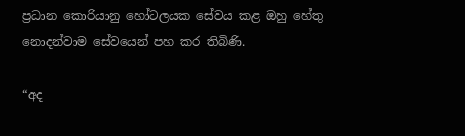ප්‍රධාන කොරියානු හෝටලයක සේවය කළ ඔහු හේතු නොදන්වාම සේවයෙන් පහ කර තිබිණි.

“අද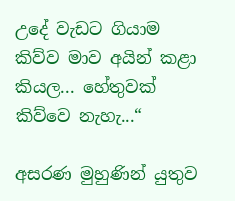උදේ වැඩට ගියාම කිව්ව මාව අයින් කළා කියල... හේතුවක් කිව්වෙ නැහැ...“

අසරණ මුහුණින් යුතුව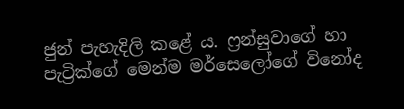ජුන් පැහැදිලි කළේ ය. ෆ්‍රන්සුවාගේ හා පැට්‍රික්ගේ මෙන්ම මර්සෙලෝගේ විනෝද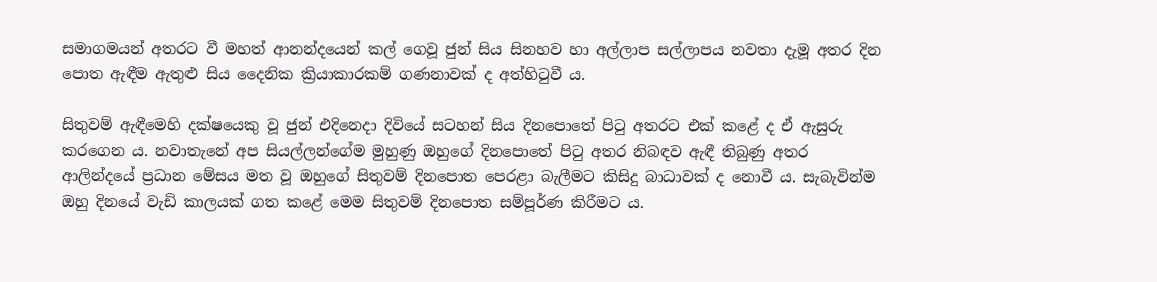සමාගමයන් අතරට වී මහත් ආනන්දයෙන් කල් ගෙවූ ජුන් සිය සිනහව හා අල්ලාප සල්ලාපය නවතා දැමූ අතර දින පොත ඇඳීම ඇතුළු සිය දෛනික ක්‍රියාකාරකම් ගණනාවක් ද අත්හිටුවී ය.

සිතුවම් ඇඳීමෙහි දක්ෂයෙකු වූ ජුන් එදිනෙදා දිවියේ සටහන් සිය දිනපොතේ පිටු අතරට එක් කළේ ද ඒ ඇසුරු කරගෙන ය. නවාතැනේ අප සියල්ලන්ගේම මුහුණු ඔහුගේ දිනපොතේ පිටු අතර නිබඳව ඇඳී තිබුණු අතර ආලින්දයේ ප්‍රධාන මේසය මත වූ ඔහුගේ සිතුවම් දිනපොත පෙරළා බැලීමට කිසිදු බාධාවක් ද නොවී ය. සැබැවින්ම ඔහු දිනයේ වැඩි කාලයක් ගත කළේ මෙම සිතුවම් දිනපොත සම්පූර්ණ කිරීමට ය.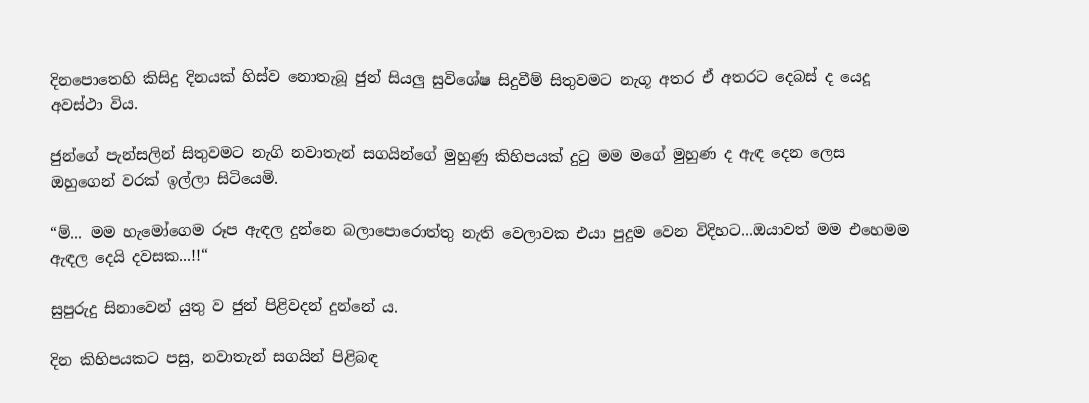දිනපොතෙහි කිසිදු දිනයක් හිස්ව නොතැබූ ජුන් සියලු සුවිශේෂ සිදුවීම් සිතුවමට නැගූ අතර ඒ අතරට දෙබස් ද යෙදූ අවස්ථා විය.

ජුන්ගේ පැන්සලින් සිතුවමට නැගි නවාතැන් සගයින්ගේ මුහුණු කිහිපයක් දුටු මම මගේ මුහුණ ද ඇඳ දෙන ලෙස ඔහුගෙන් වරක් ඉල්ලා සිටියෙමි.

“ම්... මම හැමෝගෙම රූප ඇඳල දුන්නෙ බලාපොරොත්තු නැති වෙලාවක එයා පුදුම වෙන විදිහට...ඔයාවත් මම එහෙමම ඇඳල දෙයි දවසක...!!“

සුපුරුදු සිනාවෙන් යුතු ව ජුන් පිළිවදන් දුන්නේ ය.

දින කිහිපයකට පසු, නවාතැන් සගයින් පිළිබඳ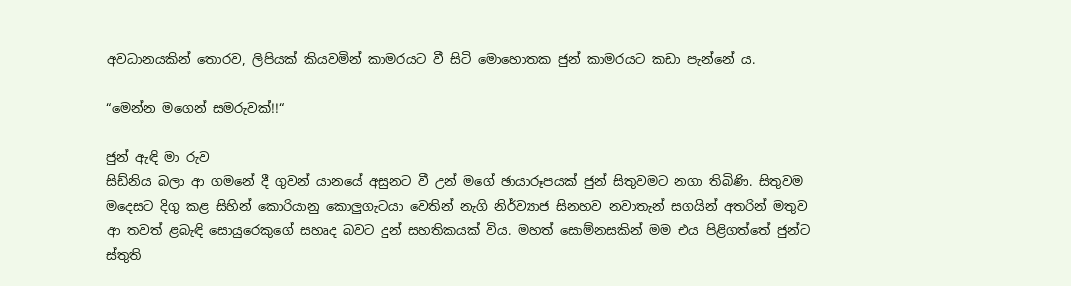අවධානයකින් තොරව, ලිපියක් කියවමින් කාමරයට වී සිටි මොහොතක ජුන් කාමරයට කඩා පැන්නේ ය.

“මෙන්න මගෙන් සමරුවක්!!“

ජුන් ඇඳි මා රුව
සිඩ්නිය බලා ආ ගමනේ දී ගුවන් යානයේ අසුනට වී උන් මගේ ඡායාරූපයක් ජුන් සිතුවමට නගා තිබිණි. සිතුවම මදෙසට දිගු ක‍ළ සිහින් කොරියානු කොලුගැටයා වෙතින් නැගි නිර්ව්‍යාජ සිනහව නවාතැන් සගයින් අතරින් මතුව ආ තවත් ළබැඳි සොයුරෙකුගේ සහෘද බවට දුන් සහතිකයක් විය. මහත් සොම්නසකින් මම එය පිළිගත්තේ ජුන්ට ස්තුති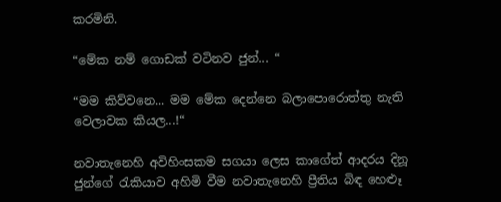කරමිනි.

“මේක නම් ගොඩක් වටිනව ජුන්... “

“මම කිව්වනෙ... මම මේක දෙන්නෙ බලාපොරොත්තු නැති වෙලාවක කියල...!“

නවාතැනෙහි අවිහිංසකම සගයා ලෙස කාගේත් ආදරය දිනූ ජුන්ගේ රැකියාව අහිමි වීම නවාතැනෙහි ප්‍රීතිය බිඳ හෙළූ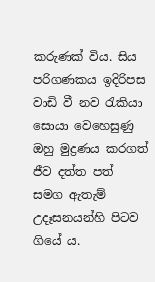කරුණක් විය. සිය පරිගණකය ඉදිරිපස වාඩි වී නව රැකියා සොයා වෙහෙසුණු ඔහු මුද්‍රණය කරගත් ජීව දත්ත පත් සමග ඇතැම් උදෑසනයන්හි පිටව ගියේ ය.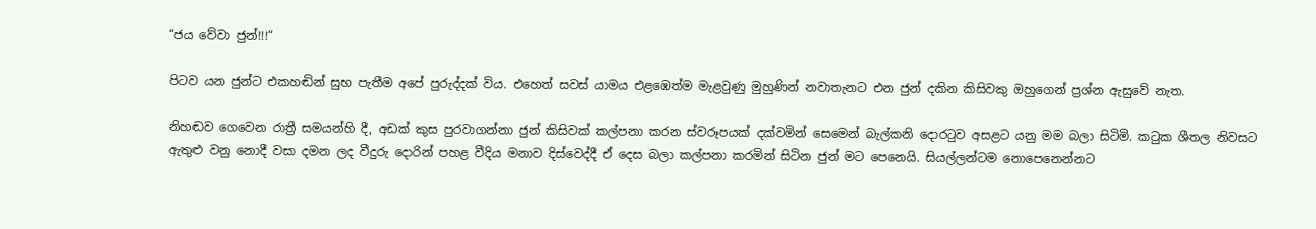“ජය වේවා ජුන්!!!“

පිටව යන ජුන්ට එකහඬින් සුභ පැතීම අපේ පුරුද්දක් විය. එහෙත් සවස් යාමය එළඹෙත්ම මැළවුණු මුහුණින් නවාතැනට එන ජුන් දකින කිසිවකු ඔහුගෙන් ප්‍රශ්න ඇසුවේ නැත.

නිහඬව ගෙවෙන රාත්‍රී සමයන්හි දී, අඩක් කුස පුරවාගන්නා ජුන් කිසිවක් කල්පනා කරන ස්වරූපයක් දක්වමින් සෙමෙන් බැල්කනි දොරටුව අසළට යනු මම බලා සිටිමි. කටුක ශීතල නිවසට ඇතුළු වනු නොදී වසා දමන ලද වීදුරු දොරින් පහළ වීදිය මනාව දිස්වෙද්දී ඒ දෙස බලා කල්පනා කරමින් සිටින ජුන් මට පෙනෙයි. සියල්ලන්ටම නොපෙනෙන්නට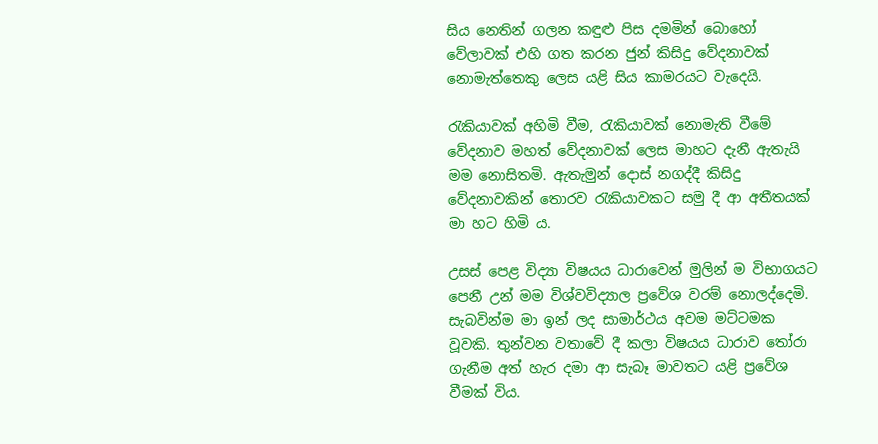සිය නෙතින් ගලන කඳුළු පිස දමමින් බොහෝ වේලාවක් එහි ගත කරන ජුන් කිසිදු වේදනාවක් නොමැත්තෙකු ලෙස යළි සිය කාමරයට වැදෙයි.

රැකියාවක් අහිමි වීම, රැකියාවක් නොමැති වීමේ වේදනාව මහත් වේදනාවක් ලෙස මාහට දැනී ඇතැයි මම නොසිතමි. ඇතැමුන් දොස් නගද්දී කිසිදු වේදනාවකින් තොරව රැකියාවකට සමු දී ආ අතීතයක් මා හට හිමි ය.

උසස් පෙළ විද්‍යා විෂයය ධාරාවෙන් මුලින් ම විභාගයට පෙනී උන් මම විශ්වවිද්‍යාල ප්‍රවේශ වරම් නොලද්දෙමි. සැබවින්ම මා ඉන් ලද සාමාර්ථය අවම මට්ටමක වූවකි. තුන්වන වතාවේ දී කලා විෂයය ධාරාව තෝරා ගැනීම අත් හැර දමා ආ සැබෑ මාවතට යළි ප්‍රවේශ වීමක් විය.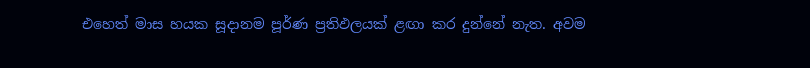එහෙත් මාස හයක සූදානම පූර්ණ ප්‍රතිඵලයක් ළඟා කර දුන්නේ නැත. අවම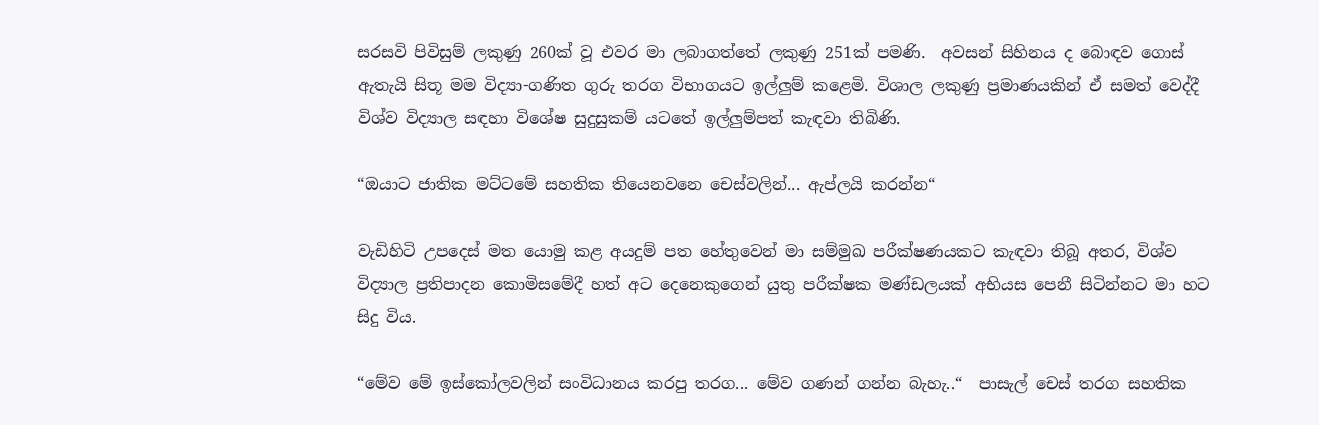සරසවි පිවිසුම් ලකුණු 260ක් වූ එවර මා ලබාගත්තේ ලකුණු 251ක් පම‍ණි.  අවසන් සිහිනය ද බොඳව ගොස් ඇතැයි සිතූ මම විද්‍යා-ගණිත ගුරු තරග විභාගයට ඉල්ලුම් කළෙමි. විශාල ලකුණු ප්‍රමාණයකින් ඒ සමත් වෙද්දී විශ්ව විද්‍යාල සඳහා විශේෂ සුදුසුකම් යටතේ ඉල්ලුම්පත් කැඳවා තිබිණි.

“ඔයාට ජාතික මට්ටමේ සහතික තියෙනවනෙ චෙස්වලින්... ඇප්ලයි කරන්න“

වැඩිහිටි උපදෙස් මත යොමු කළ අයදුම් පත හේතුවෙන් මා සම්මුඛ පරීක්ෂණයකට කැඳවා තිබූ අතර, විශ්ව විද්‍යාල ප්‍රතිපාදන කොමිසමේදී හත් අට දෙනෙකුගෙන් යුතු පරීක්ෂක මණ්ඩලයක් අභියස පෙනී සිටින්නට මා හට සිදු විය.

“මේව මේ ඉස්කෝලවලින් සංවිධානය කරපු තරග... මේව ගණන් ගන්න බැහැ..“  පාසැල් චෙස් තරග සහතික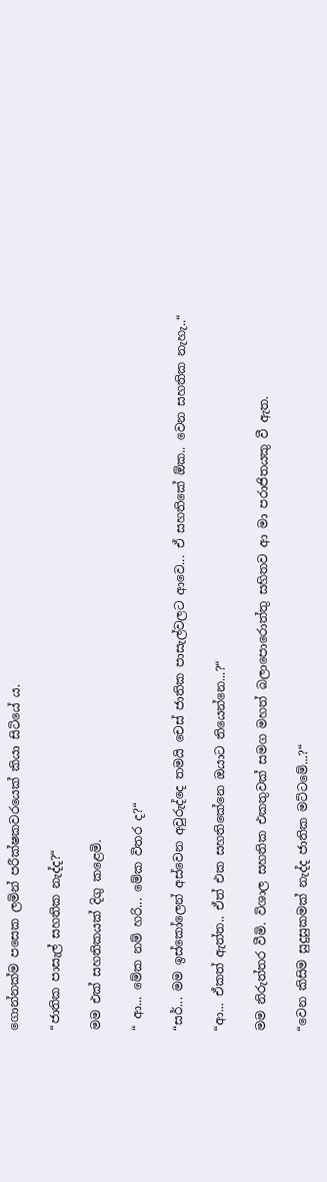ගොන්නක්ම පසෙක ලමින් පරීක්ෂකවරයෙක් කියා සිටියේ ය.

“ජාතික පාසැල් සහතික නැද්ද?“

මම එක් සහතිකයක් දිගු කළෙමි.

“ ආ... මේක නම් හරි... මේක විතර ද?“

“සර්... මම ඉස්කෝලෙන් අස්වෙන අවුරුද්දෙ තමයි චෙස් ජාතික පාසැල්වලට ආවෙ... ඒ සහතිකේ ඕක.. වෙන සහතික නැහැ..“

“ආ... ඒකත්‍ ඇත්ත‍.. ඒත් එක සහතිකේනෙ ඔයාට තියෙන්නෙ...?“

මම නිරුත්තර වීමි. විශාල සහතික එකතුවක් සමග මහත් බලාපොරොත්තු සහිතව ආ මා පරාජිතයකු වී ඇත.

“වෙන කිසිම සුදුසුකමක් නැද්ද ජාතික මට්ටමේ...?“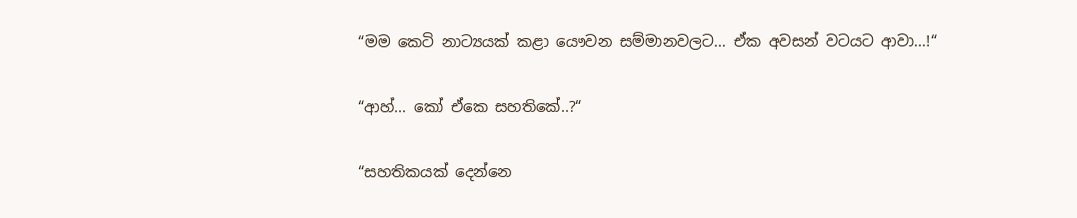“මම කෙටි නාට්‍යයක් කළා යෞවන සම්මානවලට... ඒක අවසන් වටයට ආවා...!“

“ආහ්... කෝ ඒකෙ සහතිකේ..?“

“සහතිකයක් දෙන්නෙ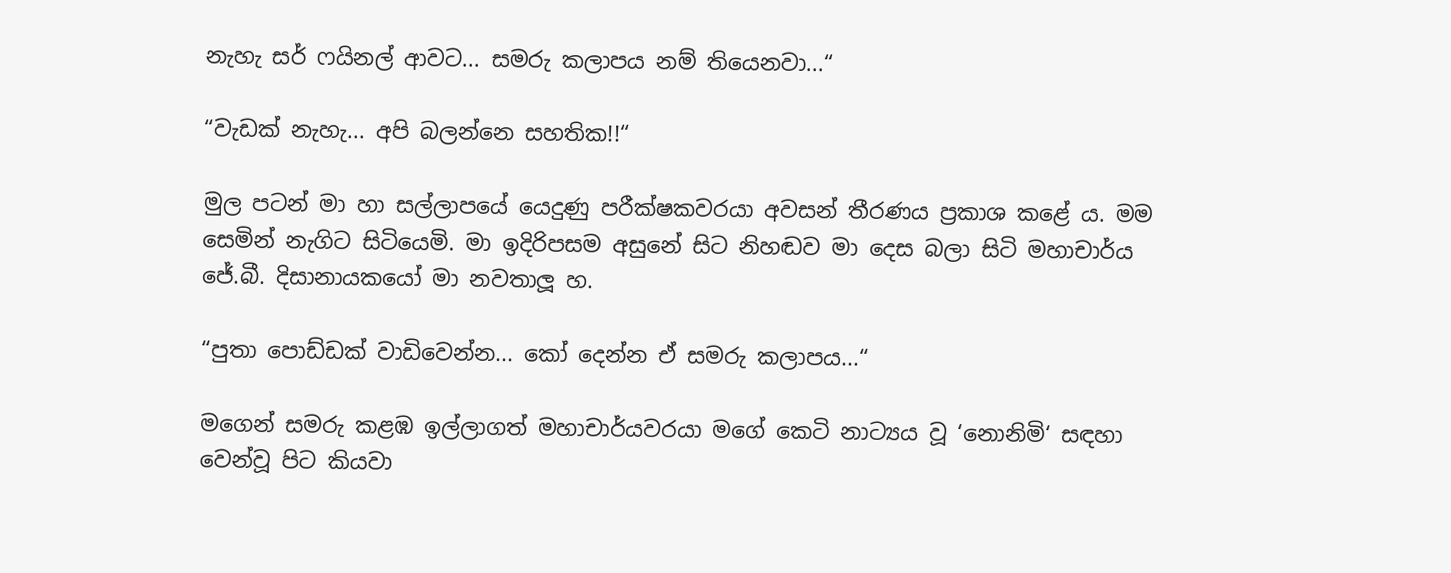නැහැ සර් ෆයිනල් ආවට... සමරු කලාපය නම් තියෙනවා...“

“වැඩක් නැහැ... අපි බලන්නෙ සහතික!!“

මුල පටන් මා හා සල්ලාපයේ යෙදුණු පරීක්ෂකවරයා අවසන් තීරණය ප්‍රකාශ කළේ ය. මම සෙමින් නැගිට සිටියෙමි. මා ඉදිරිපසම අසුනේ සිට නිහඬව මා දෙස බලා සිටි මහාචාර්ය ජේ.බී. දිසානායකයෝ මා නවතාලූ හ.

“පුතා පොඩ්ඩක් වාඩිවෙන්න... කෝ දෙන්න ඒ සමරු කලාපය...“

මගෙන් සමරු කළඹ ඉල්ලාගත් මහාචාර්යවරයා මගේ කෙටි නාට්‍යය වූ ‘නොනිමි‘ සඳහා වෙන්වූ පිට කියවා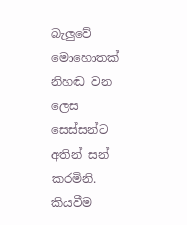බැලුවේ මොහොතක් නිහඬ වන ලෙස සෙස්සන්ට අතින් සන් කරමිනි. කියවීම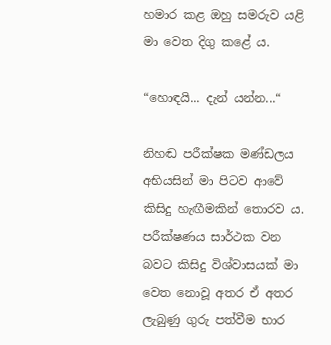හමාර කළ ඔහු සමරුව යළි මා වෙත දිගු කළේ ය.

“හොඳයි... දැන් යන්න...“

නිහඬ පරීක්ෂක මණ්ඩලය අභියසින් මා පිටව ආවේ කිසිදු හැඟීමකින් තොරව ය. පරීක්ෂණය සාර්ථක වන බවට කිසිදු විශ්වාසයක් මා වෙත නොවූ අතර ඒ අතර ලැබුණු ගුරු පත්වීම භාර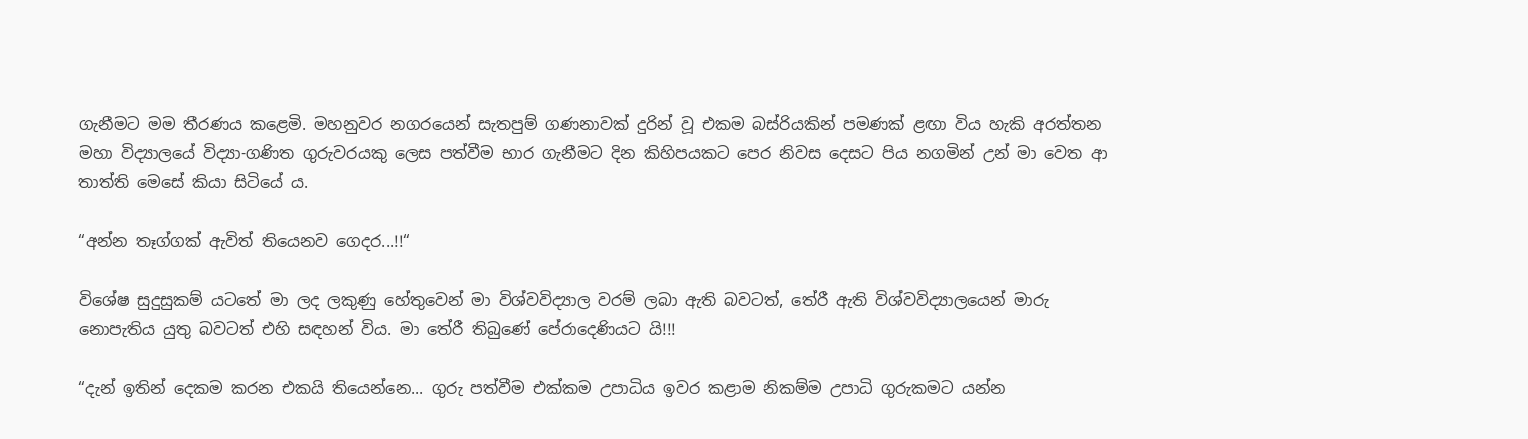ගැනීමට මම තීරණය කළෙමි. මහනුවර නගරයෙන් සැතපුම් ගණනාවක් දුරින් වූ එකම බස්රියකින් පමණක් ළඟා විය හැකි අරත්තන මහා විද්‍යාලයේ විද්‍යා-ගණිත ගුරුවරයකු ලෙස පත්වීම භාර ගැනීමට දින කිහිපයකට පෙර නිවස දෙසට පිය නගමින් උන් මා වෙත ආ තාත්ති මෙසේ කියා සිටියේ ය.

“අන්න තෑග්ගක් ඇවිත් තියෙනව ගෙදර...!!“

විශේෂ සුදුසුකම් යටතේ මා ලද ලකුණු හේතුවෙන් මා විශ්වවිද්‍යාල වරම් ලබා ඇති බවටත්, තේරී ඇති විශ්වවිද්‍යාලයෙන් මාරු නොපැතිය යුතු බවටත් එහි සඳහන් විය. මා තේරී තිබුණේ පේරාදෙණියට යි!!!

“දැන් ඉතින් දෙකම කරන එකයි තියෙන්නෙ... ගුරු පත්වීම එක්කම උපාධිය ඉවර කළාම නිකම්ම උපාධි ගුරුකමට යන්න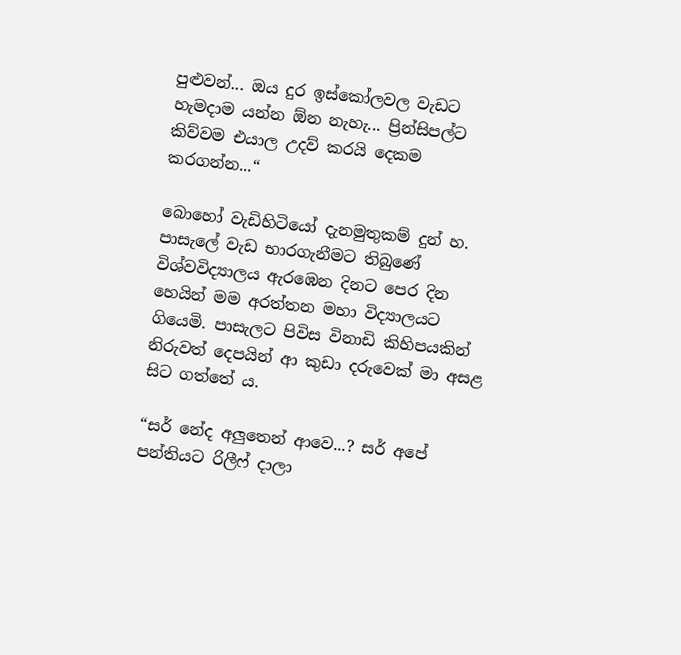පුළුවන්... ඔය දුර ඉස්කෝලවල වැඩට හැමදාම යන්න ඕන නැහැ... ප්‍රින්සිපල්ට කිව්වම එයාල උදව් කරයි දෙකම කරගන්න...“

බොහෝ වැඩිහිටියෝ දැනමුතුකම් දුන් හ. පාසැලේ වැඩ භාරගැනීමට තිබුණේ විශ්වවිද්‍යාලය ඇරඹෙන දිනට පෙර දින හෙයින් මම අරත්තන මහා විද්‍යාලයට ගියෙමි. පාසැලට පිවිස විනාඩි කිහිපයකින් නිරුවත් දෙපයින් ආ කුඩා දරුවෙක් මා අසළ සිට ගත්තේ ය.

“සර් නේද අලුතෙන් ආවෙ...? සර් අපේ පන්තියට රිලීෆ් දාලා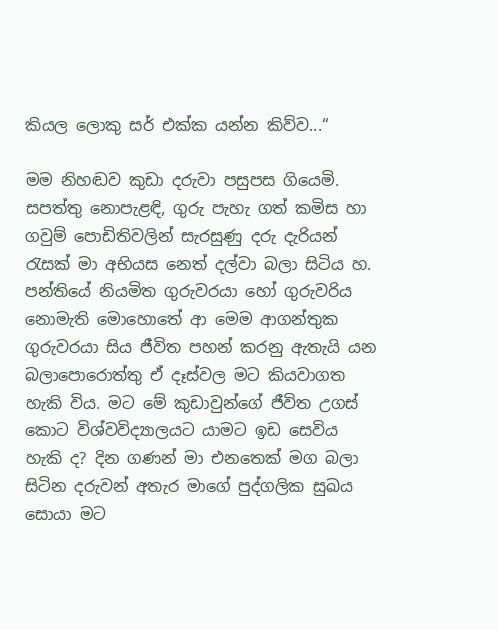කියල ලොකු සර් එක්ක යන්න කිව්ව...“

මම නිහඬව කුඩා දරුවා පසුපස ගියෙමි. සපත්තු නොපැළඳි, ගුරු පැහැ ගත් කමිස හා ගවුම් පොඩිතිවලින් සැරසුණු දරු දැරියන් රැසක් මා අභියස නෙත් දල්වා බලා සිටිය හ. පන්තියේ නියමිත ගුරුවරයා හෝ ගුරුවරිය නොමැති මොහොතේ ආ මෙම ආගන්තුක ගුරුවරයා සිය ජීවිත පහන් කරනු ඇතැයි යන බලාපොරොත්තු ඒ දෑස්වල මට කියවාගත හැකි විය. මට මේ කුඩාවුන්ගේ ජීවිත උගස් කොට විශ්වවිද්‍යාලයට යාමට ඉඩ සෙවිය හැකි ද? දින ගණන් මා එනතෙක් මග බලා සිටින දරුවන් අතැර මාගේ පුද්ගලික සුඛය සොයා මට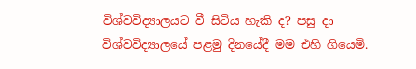විශ්වවිද්‍යාලයට වී සිටිය හැකි ද? පසු දා විශ්වවිද්‍යාලයේ පළමු දිනයේදී මම එහි ගියෙමි.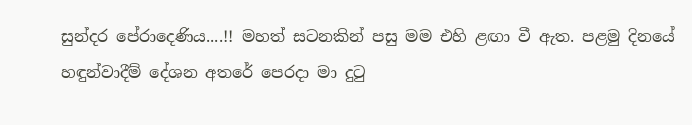සුන්දර පේරාදෙණිය....!! මහත් සටනකින් පසු මම එහි ළඟා වී ඇත. පළමු දිනයේ හඳුන්වාදීම් දේශන අතරේ පෙරදා මා දුටු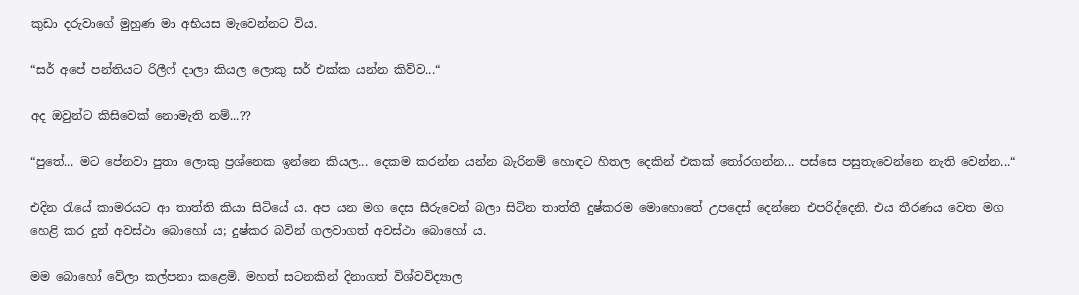කුඩා දරුවාගේ මුහුණ මා අභියස මැවෙන්නට විය.

“සර් අපේ පන්තියට රිලීෆ් දාලා කියල ලොකු සර් එක්ක යන්න කිව්ව...“

අද ඔවුන්ට කිසිවෙක් නොමැති නම්...??

“පුතේ... මට පේනවා පුතා ලොකු ප්‍රශ්නෙක ඉන්නෙ කියල... දෙකම කරන්න යන්න බැරිනම් හොඳට හිතල දෙකින් එකක් තෝරගන්න... පස්සෙ පසුතැවෙන්නෙ නැති වෙන්න...“

එදින රැයේ කාමරයට ආ තාත්ති කියා සිටියේ ය. අප යන මග දෙස සීරුවෙන් බලා සිටින තාත්තී දුෂ්කරම මොහොතේ උපදෙස් දෙන්නෙ එපරිද්දෙනි. එය තීරණය වෙත මග හෙළි කර දුන් අවස්ථා බොහෝ ය; දුෂ්කර බවින් ගලවාගත් අවස්ථා බොහෝ ය.

මම බොහෝ වේලා කල්පනා කළෙමි. මහත් සටනකින් දිනාගත් විශ්වවිද්‍යාල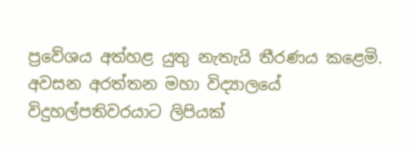ප්‍රවේශය අත්හළ යුතු නැතැයි තීරණය කළෙමි. අවසන අරත්තන මහා විද්‍යාලයේ විදුහල්පතිවරයාට ලිපියක්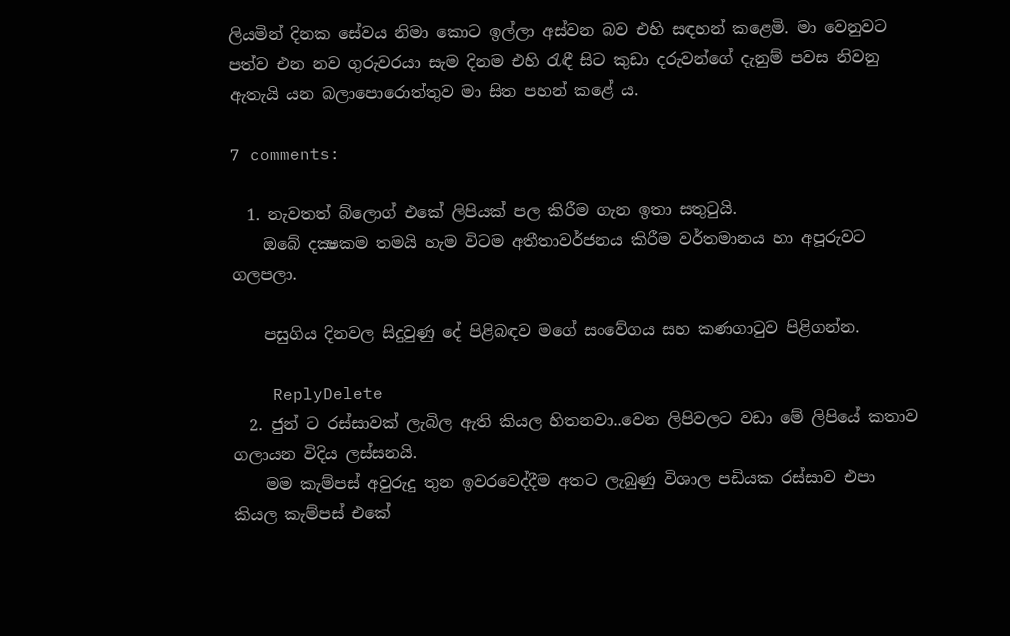ලියමින් දිනක සේවය නිමා කොට ඉල්ලා අස්වන බව එහි සඳහන් ක‍ළෙමි. මා වෙනුවට පත්ව එන නව ගුරුවරයා සැම දිනම එහි රැඳී සිට කුඩා දරුවන්ගේ දැනුම් පවස නිවනු ඇතැයි යන බලාපොරොත්තුව මා සිත පහන් කළේ ය.

7 comments:

  1. නැවතත් බ්ලොග් එකේ ලිපියක් පල කිරීම ගැන ඉතා සතුටුයි.
    ඔබේ දක්‍ෂකම තමයි හැම විටම අතීතාවර්ජනය කිරීම වර්තමානය හා අපූරුවට ගලපලා.

    පසුගිය දිනවල සිදුවුණු දේ පිළිබඳව මගේ සංවේගය සහ කණගාටුව පිළිගන්න.

    ReplyDelete
  2. ජුන් ට රස්සාවක් ලැබිල ඇති කියල හිතනවා..වෙන ලිපිවලට වඩා මේ ලිපියේ කතාව ගලායන විදිය ලස්සනයි.
    මම කැම්පස් අවුරුදු තුන ඉවරවෙද්දීම අතට ලැබුණු විශාල පඩියක රස්සාව එපා කියල කැම්පස් එකේ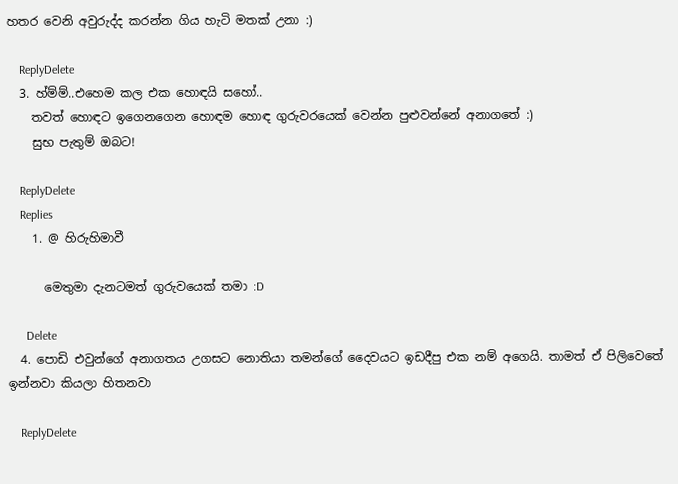හතර වෙනි අවුරුද්ද කරන්න ගිය හැටි මතක් උනා :)

    ReplyDelete
  3. හ්ම්ම්..එහෙම කල එක හොඳයි සහෝ..
    තවත් හොඳට ඉගෙනගෙන හොඳම හොඳ ගුරුවරයෙක් වෙන්න පුළුවන්නේ අනාගතේ :)
    සුභ පැතුම් ඔබට!

    ReplyDelete
    Replies
    1. @ හිරුහිමාවී

      මෙතුමා දැනටමත් ගුරුවයෙක් තමා :D

      Delete
  4. පොඩි එවුන්ගේ අනාගතය උගසට නොතියා තමන්ගේ දෛවයට ඉඩදීපු එක නම් අගෙයි. තාමත් ඒ පිලිවෙතේ ඉන්නවා කියලා හිතනවා

    ReplyDelete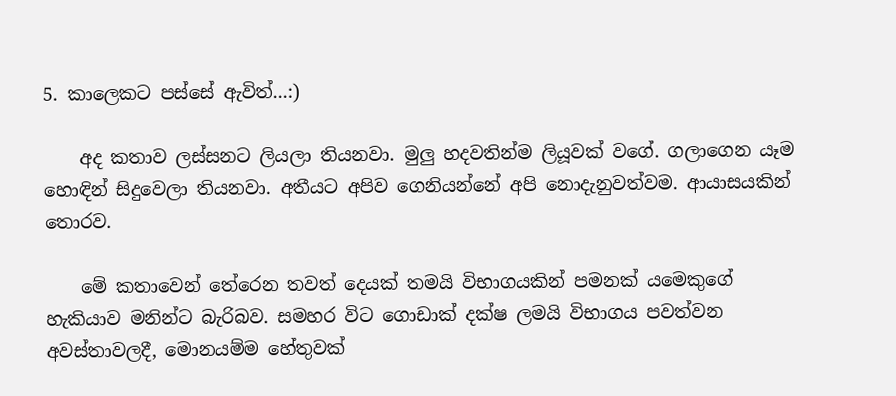5. කාලෙකට පස්සේ ඇවිත්...:)

    අද කතාව ලස්සනට ලියලා තියනවා. මුලු හදවතින්ම ලියූවක් වගේ. ගලාගෙන යෑම හොඳින් සිදුවෙලා තියනවා. අතීයට අපිව ගෙනියන්නේ අපි නොදැනුවත්වම. ආයාසයකින් තොරව.

    මේ කතාවෙන් තේරෙන තවත් දෙයක් තමයි විභාගයකින් පමනක් යමෙකුගේ හැකියාව මනින්ට බැරිබව. සමහර විට ගොඩාක් දක්ෂ ලමයි විභාගය පවත්වන අවස්තාවලදී, මොනයම්ම හේතුවක්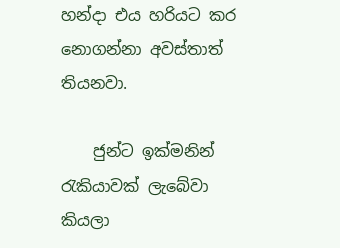හන්දා එය හරියට කර නොගන්නා අවස්තාත් තියනවා.

    ජුන්ට ඉක්මනින් රැකියාවක් ලැබේවා කියලා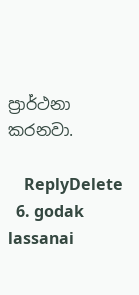ප්‍රාර්ථනා කරනවා.

    ReplyDelete
  6. godak lassanai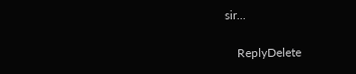sir...

    ReplyDelete